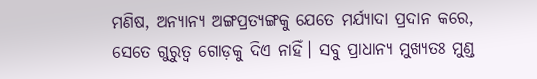ମଣିଷ, ଅନ୍ୟାନ୍ୟ ଅଙ୍ଗପ୍ରତ୍ୟଙ୍ଗକୁ ଯେତେ ମର୍ଯ୍ୟାଦା ପ୍ରଦାନ କରେ, ସେତେ ଗୁରୁତ୍ବ ଗୋଡ଼କୁ ଦିଏ ନାହିଁ। ସବୁ ପ୍ରାଧାନ୍ୟ ମୁଖ୍ୟତଃ ମୁଣ୍ଡ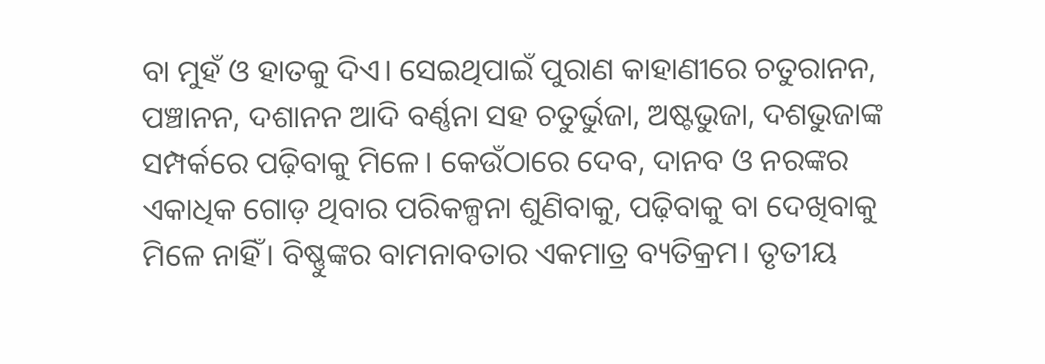ବା ମୁହଁ ଓ ହାତକୁ ଦିଏ। ସେଇଥିପାଇଁ ପୁରାଣ କାହାଣୀରେ ଚତୁରାନନ, ପଞ୍ଚାନନ, ଦଶାନନ ଆଦି ବର୍ଣ୍ଣନା ସହ ଚତୁର୍ଭୁଜା, ଅଷ୍ଟଭୁଜା, ଦଶଭୁଜାଙ୍କ ସମ୍ପର୍କରେ ପଢ଼ିବାକୁ ମିଳେ। କେଉଁଠାରେ ଦେବ, ଦାନବ ଓ ନରଙ୍କର ଏକାଧିକ ଗୋଡ଼ ଥିବାର ପରିକଳ୍ପନା ଶୁଣିବାକୁ, ପଢ଼ିବାକୁ ବା ଦେଖିବାକୁ ମିଳେ ନାହିଁ। ବିଷ୍ଣୁଙ୍କର ବାମନାବତାର ଏକମାତ୍ର ବ୍ୟତିକ୍ରମ। ତୃତୀୟ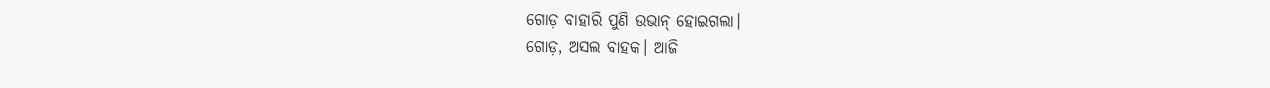ଗୋଡ଼ ବାହାରି ପୁଣି ଉଭାନ୍ ହୋଇଗଲା।
ଗୋଡ଼, ଅସଲ ବାହକ। ଆଜି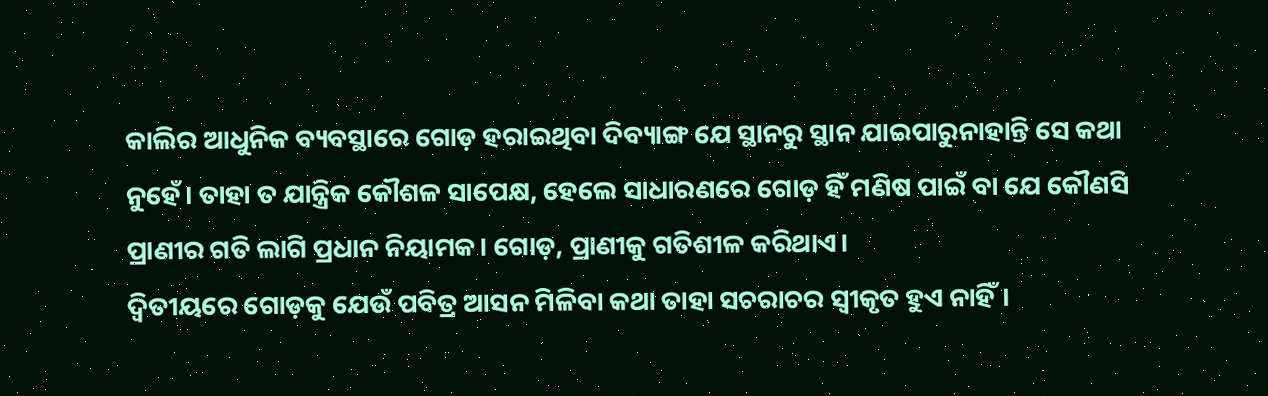କାଲିର ଆଧୁନିକ ବ୍ୟବସ୍ଥାରେ ଗୋଡ଼ ହରାଇଥିବା ଦିବ୍ୟାଙ୍ଗ ଯେ ସ୍ଥାନରୁ ସ୍ଥାନ ଯାଇପାରୁନାହାନ୍ତି ସେ କଥା ନୁହେଁ। ତାହା ତ ଯାନ୍ତ୍ରିକ କୌଶଳ ସାପେକ୍ଷ, ହେଲେ ସାଧାରଣରେ ଗୋଡ଼ ହିଁ ମଣିଷ ପାଇଁ ବା ଯେ କୌଣସି ପ୍ରାଣୀର ଗତି ଲାଗି ପ୍ରଧାନ ନିୟାମକ। ଗୋଡ଼, ପ୍ରାଣୀକୁ ଗତିଶୀଳ କରିଥାଏ।
ଦ୍ବିତୀୟରେ ଗୋଡ଼କୁ ଯେଉଁ ପବିତ୍ର ଆସନ ମିଳିବା କଥା ତାହା ସଚରାଚର ସ୍ବୀକୃତ ହୁଏ ନାହିଁ।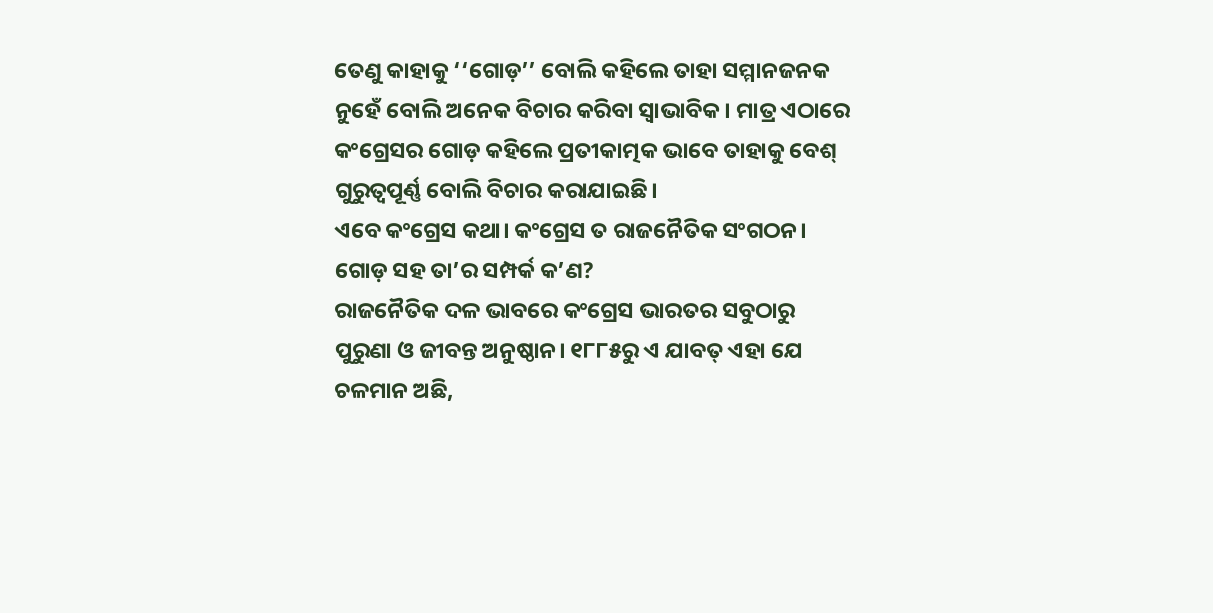ତେଣୁ କାହାକୁ ‘‘ଗୋଡ଼’’ ବୋଲି କହିଲେ ତାହା ସମ୍ମାନଜନକ ନୁହେଁ ବୋଲି ଅନେକ ବିଚାର କରିବା ସ୍ବାଭାବିକ। ମାତ୍ର ଏଠାରେ କଂଗ୍ରେସର ଗୋଡ଼ କହିଲେ ପ୍ରତୀକାତ୍ମକ ଭାବେ ତାହାକୁ ବେଶ୍ ଗୁରୁତ୍ବପୂର୍ଣ୍ଣ ବୋଲି ବିଚାର କରାଯାଇଛି।
ଏବେ କଂଗ୍ରେସ କଥା। କଂଗ୍ରେସ ତ ରାଜନୈତିକ ସଂଗଠନ। ଗୋଡ଼ ସହ ତା’ର ସମ୍ପର୍କ କ’ଣ?
ରାଜନୈତିକ ଦଳ ଭାବରେ କଂଗ୍ରେସ ଭାରତର ସବୁଠାରୁ ପୁରୁଣା ଓ ଜୀବନ୍ତ ଅନୁଷ୍ଠାନ। ୧୮୮୫ରୁ ଏ ଯାବତ୍ ଏହା ଯେ ଚଳମାନ ଅଛି,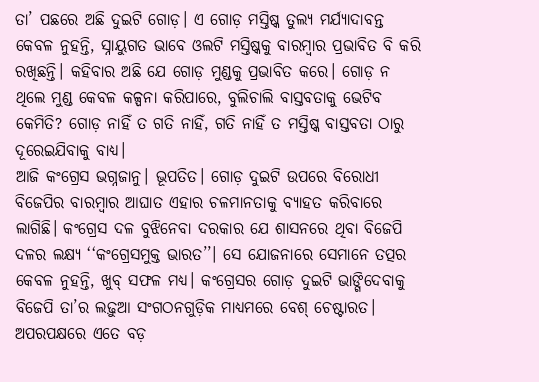ତା’ ପଛରେ ଅଛି ଦୁଇଟି ଗୋଡ଼। ଏ ଗୋଡ଼ ମସ୍ତିଷ୍କ ତୁଲ୍ୟ ମର୍ଯ୍ୟାଦାବନ୍ତ କେବଳ ନୁହନ୍ତି, ସ୍ନାୟୁଗତ ଭାବେ ଓଲଟି ମସ୍ତିଷ୍କକୁ ବାରମ୍ବାର ପ୍ରଭାବିତ ବି କରି ରଖିଛନ୍ତି। କହିବାର ଅଛି ଯେ ଗୋଡ଼ ମୁଣ୍ଡକୁ ପ୍ରଭାବିତ କରେ। ଗୋଡ଼ ନ ଥିଲେ ମୁଣ୍ଡ କେବଳ କଳ୍ପନା କରିପାରେ, ବୁଲିଚାଲି ବାସ୍ତବତାକୁ ଭେଟିବ କେମିତି? ଗୋଡ଼ ନାହିଁ ତ ଗତି ନାହିଁ, ଗତି ନାହିଁ ତ ମସ୍ତିଷ୍କ ବାସ୍ତବତା ଠାରୁ ଦୂରେଇଯିବାକୁ ବାଧ୍ୟ।
ଆଜି କଂଗ୍ରେସ ଭଗ୍ନଜାନୁ। ଭୂପତିତ। ଗୋଡ଼ ଦୁଇଟି ଉପରେ ବିରୋଧୀ ବିଜେପିର ବାରମ୍ବାର ଆଘାତ ଏହାର ଚଳମାନତାକୁ ବ୍ୟାହତ କରିବାରେ ଲାଗିଛି। କଂଗ୍ରେସ ଦଳ ବୁଝିନେବା ଦରକାର ଯେ ଶାସନରେ ଥିବା ବିଜେପି ଦଳର ଲକ୍ଷ୍ୟ ‘‘କଂଗ୍ରେସମୁକ୍ତ ଭାରତ’’। ସେ ଯୋଜନାରେ ସେମାନେ ତତ୍ପର କେବଳ ନୁହନ୍ତି, ଖୁବ୍ ସଫଳ ମଧ୍ୟ। କଂଗ୍ରେସର ଗୋଡ଼ ଦୁଇଟି ଭାଙ୍ଗିଦେବାକୁ ବିଜେପି ତା’ର ଲଢ଼ୁଆ ସଂଗଠନଗୁଡ଼ିକ ମାଧ୍ୟମରେ ବେଶ୍ ଚେଷ୍ଟାରତ।
ଅପରପକ୍ଷରେ ଏତେ ବଡ଼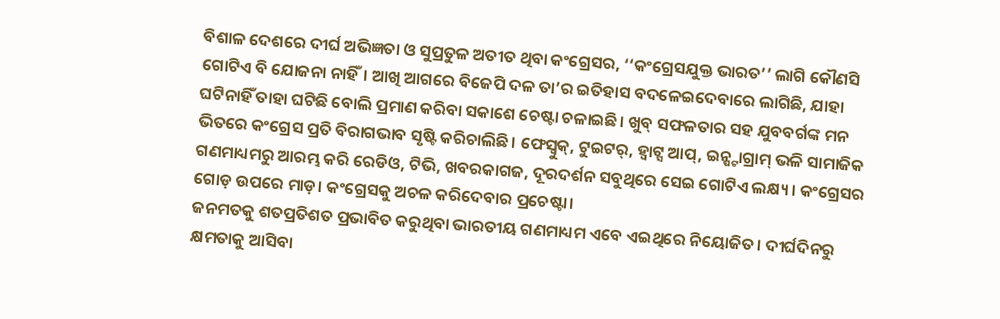ବିଶାଳ ଦେଶରେ ଦୀର୍ଘ ଅଭିଜ୍ଞତା ଓ ସୁପ୍ରତୁଳ ଅତୀତ ଥିବା କଂଗ୍ରେସର, ‘‘କଂଗ୍ରେସଯୁକ୍ତ ଭାରତ’’ ଲାଗି କୌଣସି ଗୋଟିଏ ବି ଯୋଜନା ନାହିଁ। ଆଖି ଆଗରେ ବିଜେପି ଦଳ ତା’ର ଇତିହାସ ବଦଳେଇଦେବାରେ ଲାଗିଛି, ଯାହା ଘଟିନାହିଁ ତାହା ଘଟିଛି ବୋଲି ପ୍ରମାଣ କରିବା ସକାଶେ ଚେଷ୍ଟା ଚଳାଇଛି। ଖୁବ୍ ସଫଳତାର ସହ ଯୁବବର୍ଗଙ୍କ ମନ ଭିତରେ କଂଗ୍ରେସ ପ୍ରତି ବିରାଗଭାବ ସୃଷ୍ଟି କରିଚାଲିଛି। ଫେସ୍ବୁକ୍, ଟୁଇଟର୍, ହ୍ବାଟ୍ସ ଆପ୍, ଇନ୍ଷ୍ଟାଗ୍ରାମ୍ ଭଳି ସାମାଜିକ ଗଣମାଧ୍ୟମରୁ ଆରମ୍ଭ କରି ରେଡିଓ, ଟିଭି, ଖବରକାଗଜ, ଦୂରଦର୍ଶନ ସବୁଥିରେ ସେଇ ଗୋଟିଏ ଲକ୍ଷ୍ୟ। କଂଗ୍ରେସର ଗୋଡ଼ ଉପରେ ମାଡ଼। କଂଗ୍ରେସକୁ ଅଚଳ କରିଦେବାର ପ୍ରଚେଷ୍ଟା।
ଜନମତକୁ ଶତପ୍ରତିଶତ ପ୍ରଭାବିତ କରୁଥିବା ଭାରତୀୟ ଗଣମାଧ୍ୟମ ଏବେ ଏଇଥିରେ ନିୟୋଜିତ। ଦୀର୍ଘଦିନରୁ କ୍ଷମତାକୁ ଆସିବା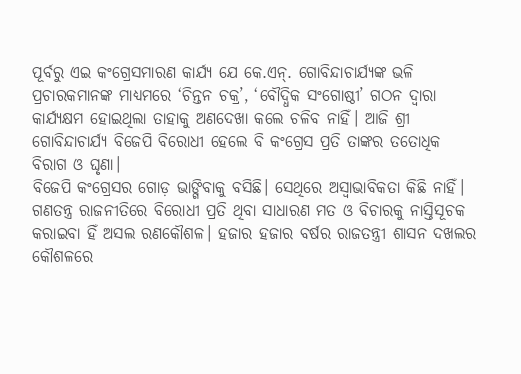ପୂର୍ବରୁ ଏଇ କଂଗ୍ରେସମାରଣ କାର୍ଯ୍ୟ ଯେ କେ.ଏନ୍. ଗୋବିନ୍ଦାଚାର୍ଯ୍ୟଙ୍କ ଭଳି ପ୍ରଚାରକମାନଙ୍କ ମାଧ୍ୟମରେ ‘ଚିନ୍ତନ ଚକ୍ର’, ‘ବୌଦ୍ଧିକ ସଂଗୋଷ୍ଠୀ’ ଗଠନ ଦ୍ବାରା କାର୍ଯ୍ୟକ୍ଷମ ହୋଇଥିଲା ତାହାକୁ ଅଣଦେଖା କଲେ ଚଳିବ ନାହିଁ। ଆଜି ଶ୍ରୀ ଗୋବିନ୍ଦାଚାର୍ଯ୍ୟ ବିଜେପି ବିରୋଧୀ ହେଲେ ବି କଂଗ୍ରେସ ପ୍ରତି ତାଙ୍କର ତତୋଧିକ ବିରାଗ ଓ ଘୃଣା।
ବିଜେପି କଂଗ୍ରେସର ଗୋଡ଼ ଭାଙ୍ଗିବାକୁ ବସିଛି। ସେଥିରେ ଅସ୍ବାଭାବିକତା କିଛି ନାହିଁ। ଗଣତନ୍ତ୍ର ରାଜନୀତିରେ ବିରୋଧୀ ପ୍ରତି ଥିବା ସାଧାରଣ ମତ ଓ ବିଚାରକୁ ନାସ୍ତିସୂଚକ କରାଇବା ହିଁ ଅସଲ ରଣକୌଶଳ। ହଜାର ହଜାର ବର୍ଷର ରାଜତନ୍ତ୍ରୀ ଶାସନ ଦଖଲର କୌଶଳରେ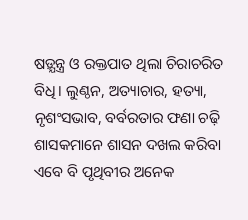ଷଡ଼୍ଯନ୍ତ୍ର ଓ ରକ୍ତପାତ ଥିଲା ଚିରାଚରିତ ବିଧି। ଲୁଣ୍ଠନ, ଅତ୍ୟାଚାର, ହତ୍ୟା, ନୃଶଂସଭାବ, ବର୍ବରତାର ଫଣା ଚଢ଼ି ଶାସକମାନେ ଶାସନ ଦଖଲ କରିବା ଏବେ ବି ପୃଥିବୀର ଅନେକ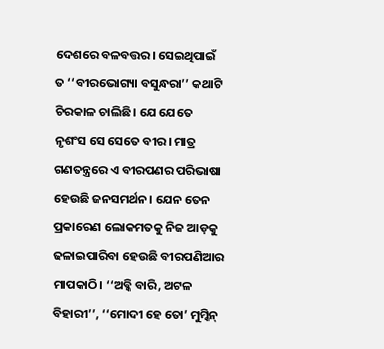ଦେଶରେ ବଳବତ୍ତର। ସେଇଥିପାଇଁ ତ ‘‘ବୀରଭୋଗ୍ୟା ବସୁନ୍ଧରା’’ କଥାଟି ଚିରକାଳ ଚାଲିଛି। ଯେ ଯେତେ ନୃଶଂସ ସେ ସେତେ ବୀର। ମାତ୍ର ଗଣତନ୍ତ୍ରରେ ଏ ବୀରପଣର ପରିଭାଷା ହେଉଛି ଜନସମର୍ଥନ। ଯେନ ତେନ ପ୍ରକାରେଣ ଲୋକମତକୁ ନିଜ ଆଡ଼କୁ ଢଳାଇପାରିବା ହେଉଛି ବୀରପଣିଆର ମାପକାଠି। ‘‘ଅବ୍କି ବାରି, ଅଟଳ ବିହାରୀ’’, ‘‘ମୋଦୀ ହେ ତୋ’ ମୁମ୍କିନ୍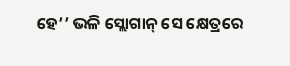ହେ’’ ଭଳି ସ୍ଲୋଗାନ୍ ସେ କ୍ଷେତ୍ରରେ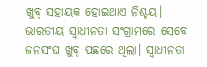ଖୁବ୍ ସହାୟକ ହୋଇଥାଏ ନିଶ୍ଚୟ।
ଭାରତୀୟ ସ୍ବାଧୀନତା ସଂଗ୍ରାମରେ ସେବେ ଜନସଂଘ ଖୁବ୍ ପଛରେ ଥିଲା। ସ୍ବାଧୀନତା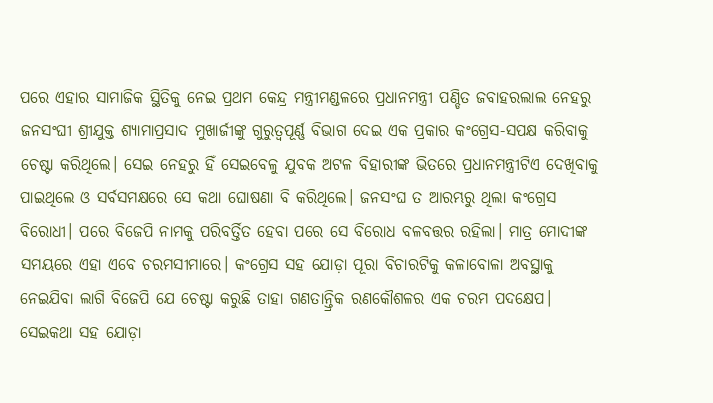ପରେ ଏହାର ସାମାଜିକ ସ୍ଥିତିକୁ ନେଇ ପ୍ରଥମ କେନ୍ଦ୍ର ମନ୍ତ୍ରୀମଣ୍ଡଳରେ ପ୍ରଧାନମନ୍ତ୍ରୀ ପଣ୍ଡିତ ଜବାହରଲାଲ ନେହରୁ ଜନସଂଘୀ ଶ୍ରୀଯୁକ୍ତ ଶ୍ୟାମାପ୍ରସାଦ ମୁଖାର୍ଜୀଙ୍କୁ ଗୁରୁତ୍ବପୂର୍ଣ୍ଣ ବିଭାଗ ଦେଇ ଏକ ପ୍ରକାର କଂଗ୍ରେସ-ସପକ୍ଷ କରିବାକୁ ଚେଷ୍ଟା କରିଥିଲେ। ସେଇ ନେହରୁ ହିଁ ସେଇବେଳୁ ଯୁବକ ଅଟଳ ବିହାରୀଙ୍କ ଭିତରେ ପ୍ରଧାନମନ୍ତ୍ରୀଟିଏ ଦେଖିବାକୁ ପାଇଥିଲେ ଓ ସର୍ବସମକ୍ଷରେ ସେ କଥା ଘୋଷଣା ବି କରିଥିଲେ। ଜନସଂଘ ତ ଆରମ୍ଭରୁ ଥିଲା କଂଗ୍ରେସ ବିରୋଧୀ। ପରେ ବିଜେପି ନାମକୁ ପରିବର୍ତ୍ତିତ ହେବା ପରେ ସେ ବିରୋଧ ବଳବତ୍ତର ରହିଲା। ମାତ୍ର ମୋଦୀଙ୍କ ସମୟରେ ଏହା ଏବେ ଚରମସୀମାରେ। କଂଗ୍ରେସ ସହ ଯୋଡ଼ା ପୂରା ବିଚାରଟିକୁ କଳାବୋଳା ଅବସ୍ଥାକୁ ନେଇଯିବା ଲାଗି ବିଜେପି ଯେ ଚେଷ୍ଟା କରୁଛି ତାହା ଗଣତାନ୍ତ୍ରିକ ରଣକୌଶଳର ଏକ ଚରମ ପଦକ୍ଷେପ। ସେଇକଥା ସହ ଯୋଡ଼ା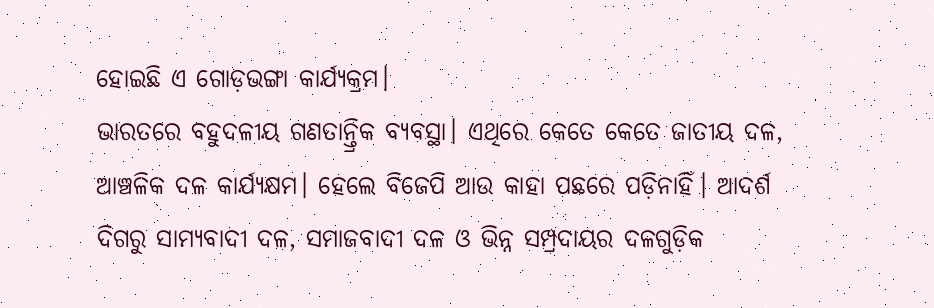ହୋଇଛି ଏ ଗୋଡ଼ଭଙ୍ଗା କାର୍ଯ୍ୟକ୍ରମ।
ଭାରତରେ ବହୁଦଳୀୟ ଗଣତାନ୍ତ୍ରିକ ବ୍ୟବସ୍ଥା। ଏଥିରେ କେତେ କେତେ ଜାତୀୟ ଦଳ, ଆଞ୍ଚଳିକ ଦଳ କାର୍ଯ୍ୟକ୍ଷମ। ହେଲେ ବିଜେପି ଆଉ କାହା ପଛରେ ପଡ଼ିନାହିଁ। ଆଦର୍ଶ ଦିଗରୁ ସାମ୍ୟବାଦୀ ଦଳ, ସମାଜବାଦୀ ଦଳ ଓ ଭିନ୍ନ ସମ୍ପ୍ରଦାୟର ଦଳଗୁଡ଼ିକ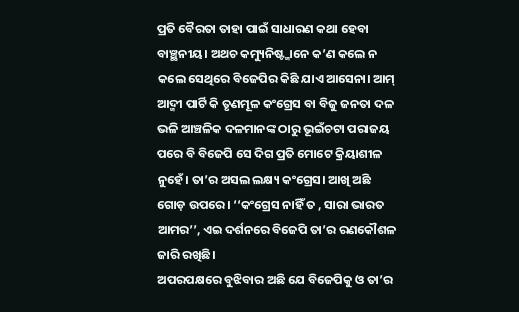ପ୍ରତି ବୈରତା ତାହା ପାଇଁ ସାଧାରଣ କଥା ହେବା ବାଞ୍ଛନୀୟ। ଅଥଚ କମ୍ୟୁନିଷ୍ଟ୍ମାନେ କ’ଣ କଲେ ନ କଲେ ସେଥିରେ ବିଜେପିର କିଛି ଯାଏ ଆସେନା। ଆମ୍ ଆଦ୍ମୀ ପାର୍ଟି କି ତୃଣମୂଳ କଂଗ୍ରେସ ବା ବିଜୁ ଜନତା ଦଳ ଭଳି ଆଞ୍ଚଳିକ ଦଳମାନଙ୍କ ଠାରୁ ଭୂଇଁଚଟା ପରାଜୟ ପରେ ବି ବିଜେପି ସେ ଦିଗ ପ୍ରତି ମୋଟେ କ୍ରିୟାଶୀଳ ନୁହେଁ। ତା’ର ଅସଲ ଲକ୍ଷ୍ୟ କଂଗ୍ରେସ। ଆଖି ଅଛି ଗୋଡ଼ ଉପରେ। ‘‘କଂଗ୍ରେସ ନାହିଁ ତ , ସାରା ଭାରତ ଆମର’’, ଏଇ ଦର୍ଶନରେ ବିଜେପି ତା’ର ରଣକୌଶଳ ଜାରି ରଖିଛି।
ଅପରପକ୍ଷରେ ବୁଝିବାର ଅଛି ଯେ ବିଜେପିକୁ ଓ ତା’ର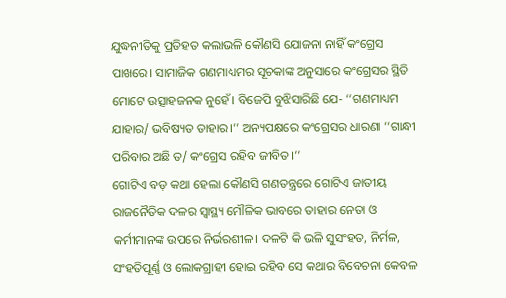ଯୁଦ୍ଧନୀତିକୁ ପ୍ରତିହତ କଲାଭଳି କୌଣସି ଯୋଜନା ନାହିଁ କଂଗ୍ରେସ ପାଖରେ। ସାମାଜିକ ଗଣମାଧ୍ୟମର ସୂଚକାଙ୍କ ଅନୁସାରେ କଂଗ୍ରେସର ସ୍ଥିତି ମୋଟେ ଉତ୍ସାହଜନକ ନୁହେଁ। ବିଜେପି ବୁଝିସାରିଛି ଯେ- ‘‘ଗଣମାଧ୍ୟମ ଯାହାର/ ଭବିଷ୍ୟତ ତାହାର।’’ ଅନ୍ୟପକ୍ଷରେ କଂଗ୍ରେସର ଧାରଣା ‘‘ଗାନ୍ଧୀ ପରିବାର ଅଛି ତ/ କଂଗ୍ରେସ ରହିବ ଜୀବିତ।’’
ଗୋଟିଏ ବଡ଼ କଥା ହେଲା କୌଣସି ଗଣତନ୍ତ୍ରରେ ଗୋଟିଏ ଜାତୀୟ ରାଜନୈତିକ ଦଳର ସ୍ବାସ୍ଥ୍ୟ ମୌଳିକ ଭାବରେ ତାହାର ନେତା ଓ କର୍ମୀମାନଙ୍କ ଉପରେ ନିର୍ଭରଶୀଳ। ଦଳଟି କି ଭଳି ସୁସଂହତ, ନିର୍ମଳ, ସଂହତିପୂର୍ଣ୍ଣ ଓ ଲୋକଗ୍ରାହୀ ହୋଇ ରହିବ ସେ କଥାର ବିବେଚନା କେବଳ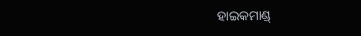ହାଇକମାଣ୍ଡ୍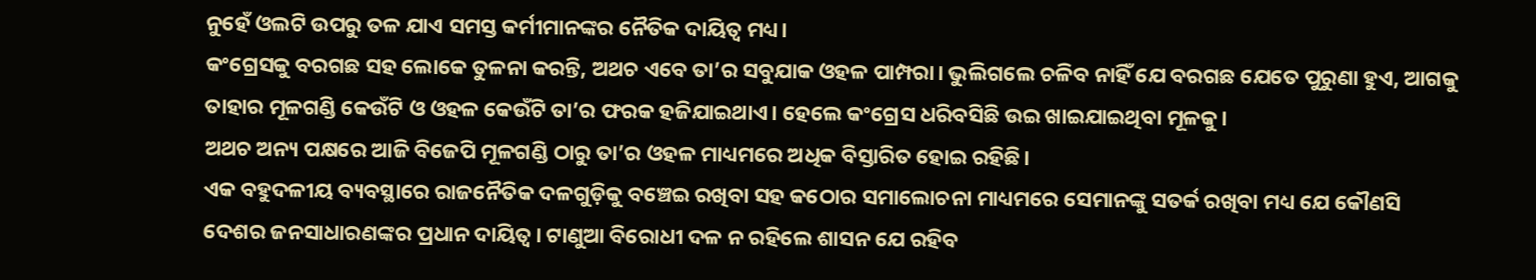ନୁହେଁ ଓଲଟି ଉପରୁ ତଳ ଯାଏ ସମସ୍ତ କର୍ମୀମାନଙ୍କର ନୈତିକ ଦାୟିତ୍ବ ମଧ୍ୟ।
କଂଗ୍ରେସକୁ ବରଗଛ ସହ ଲୋକେ ତୁଳନା କରନ୍ତି, ଅଥଚ ଏବେ ତା’ର ସବୁଯାକ ଓହଳ ପାମ୍ପରା। ଭୁଲିଗଲେ ଚଳିବ ନାହିଁ ଯେ ବରଗଛ ଯେତେ ପୁରୁଣା ହୁଏ, ଆଗକୁ ତାହାର ମୂଳଗଣ୍ଡି କେଉଁଟି ଓ ଓହଳ କେଉଁଟି ତା’ର ଫରକ ହଜିଯାଇଥାଏ। ହେଲେ କଂଗ୍ରେସ ଧରିବସିଛି ଉଇ ଖାଇଯାଇଥିବା ମୂଳକୁ।
ଅଥଚ ଅନ୍ୟ ପକ୍ଷରେ ଆଜି ବିଜେପି ମୂଳଗଣ୍ଡି ଠାରୁ ତା’ର ଓହଳ ମାଧ୍ୟମରେ ଅଧିକ ବିସ୍ତାରିତ ହୋଇ ରହିଛି।
ଏକ ବହୁଦଳୀୟ ବ୍ୟବସ୍ଥାରେ ରାଜନୈତିକ ଦଳଗୁଡ଼ିକୁ ବଞ୍ଚେଇ ରଖିବା ସହ କଠୋର ସମାଲୋଚନା ମାଧ୍ୟମରେ ସେମାନଙ୍କୁ ସତର୍କ ରଖିବା ମଧ୍ୟ ଯେ କୌଣସି ଦେଶର ଜନସାଧାରଣଙ୍କର ପ୍ରଧାନ ଦାୟିତ୍ବ। ଟାଣୁଆ ବିରୋଧୀ ଦଳ ନ ରହିଲେ ଶାସନ ଯେ ରହିବ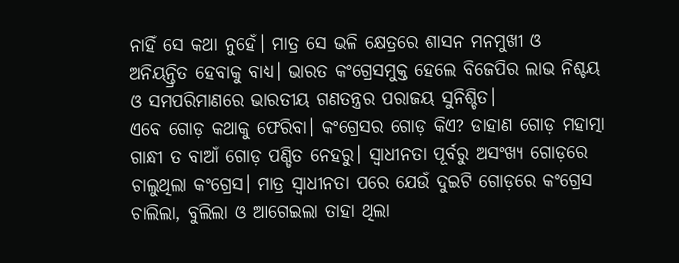ନାହିଁ ସେ କଥା ନୁହେଁ। ମାତ୍ର ସେ ଭଳି କ୍ଷେତ୍ରରେ ଶାସନ ମନମୁଖୀ ଓ ଅନିୟନ୍ତ୍ରିତ ହେବାକୁ ବାଧ୍ୟ। ଭାରତ କଂଗ୍ରେସମୁକ୍ତ ହେଲେ ବିଜେପିର ଲାଭ ନିଶ୍ଚୟ ଓ ସମପରିମାଣରେ ଭାରତୀୟ ଗଣତନ୍ତ୍ରର ପରାଜୟ ସୁନିଶ୍ଚିତ।
ଏବେ ଗୋଡ଼ କଥାକୁ ଫେରିବା। କଂଗ୍ରେସର ଗୋଡ଼ କିଏ? ଡାହାଣ ଗୋଡ଼ ମହାତ୍ମା ଗାନ୍ଧୀ ତ ବାଆଁ ଗୋଡ଼ ପଣ୍ଡିତ ନେହରୁ। ସ୍ବାଧୀନତା ପୂର୍ବରୁ ଅସଂଖ୍ୟ ଗୋଡ଼ରେ ଚାଲୁଥିଲା କଂଗ୍ରେସ। ମାତ୍ର ସ୍ବାଧୀନତା ପରେ ଯେଉଁ ଦୁଇଟି ଗୋଡ଼ରେ କଂଗ୍ରେସ ଚାଲିଲା, ବୁଲିଲା ଓ ଆଗେଇଲା ତାହା ଥିଲା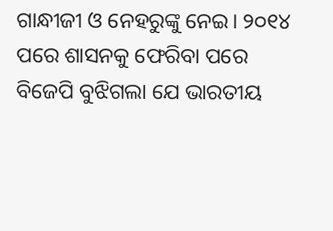ଗାନ୍ଧୀଜୀ ଓ ନେହରୁଙ୍କୁ ନେଇ। ୨୦୧୪ ପରେ ଶାସନକୁ ଫେରିବା ପରେ ବିଜେପି ବୁଝିଗଲା ଯେ ଭାରତୀୟ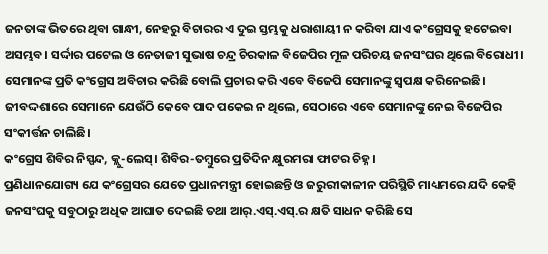ଜନତାଙ୍କ ଭିତରେ ଥିବା ଗାନ୍ଧୀ, ନେହରୁ ବିଚାରର ଏ ଦୁଇ ସ୍ତମ୍ଭକୁ ଧରାଶାୟୀ ନ କରିବା ଯାଏ କଂଗ୍ରେସକୁ ହଟେଇବା ଅସମ୍ଭବ। ସର୍ଦ୍ଦାର ପଟେଲ ଓ ନେତାଜୀ ସୁଭାଷ ଚନ୍ଦ୍ର ଚିରକାଳ ବିଜେପିର ମୂଳ ପରିଚୟ ଜନସଂଘର ଥିଲେ ବିରୋଧୀ। ସେମାନଙ୍କ ପ୍ରତି କଂଗ୍ରେସ ଅବିଚାର କରିଛି ବୋଲି ପ୍ରଚାର କରି ଏବେ ବିଜେପି ସେମାନଙ୍କୁ ସ୍ବପକ୍ଷ କରିନେଇଛି। ଜୀବଦ୍ଦଶାରେ ସେମାନେ ଯେଉଁଠି କେବେ ପାଦ ପକେଇ ନ ଥିଲେ, ସେଠାରେ ଏବେ ସେମାନଙ୍କୁ ନେଇ ବିଜେପିର ସଂକୀର୍ତ୍ତନ ଚାଲିଛି।
କଂଗ୍ରେସ ଶିବିର ନିସ୍ପନ୍ଦ, କ୍ଲୁ-ଲେସ୍। ଶିବିର-ତମ୍ବୁରେ ପ୍ରତିଦିନ କ୍ଷୁରମରା ଫାଟର ଚିହ୍ନ।
ପ୍ରଣିଧାନଯୋଗ୍ୟ ଯେ କଂଗ୍ରେସର ଯେତେ ପ୍ରଧାନମନ୍ତ୍ରୀ ହୋଇଛନ୍ତି ଓ ଜରୁରୀକାଳୀନ ପରିସ୍ଥିତି ମାଧ୍ୟମରେ ଯଦି କେହି ଜନସଂଘକୁ ସବୁଠାରୁ ଅଧିକ ଆଘାତ ଦେଇଛି ତଥା ଆର୍.ଏସ୍.ଏସ୍.ର କ୍ଷତି ସାଧନ କରିଛି ସେ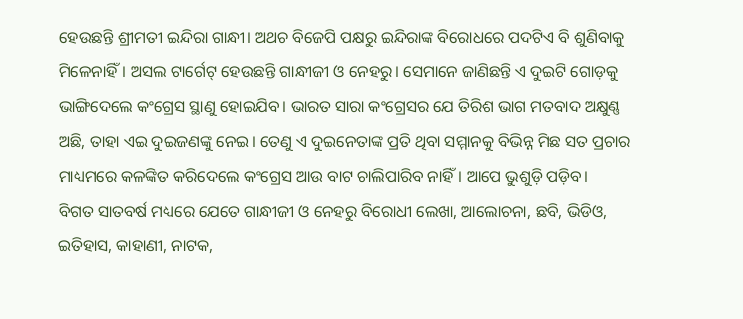ହେଉଛନ୍ତି ଶ୍ରୀମତୀ ଇନ୍ଦିରା ଗାନ୍ଧୀ। ଅଥଚ ବିଜେପି ପକ୍ଷରୁ ଇନ୍ଦିରାଙ୍କ ବିରୋଧରେ ପଦଟିଏ ବି ଶୁଣିବାକୁ ମିଳେନାହିଁ। ଅସଲ ଟାର୍ଗେଟ୍ ହେଉଛନ୍ତି ଗାନ୍ଧୀଜୀ ଓ ନେହରୁ। ସେମାନେ ଜାଣିଛନ୍ତି ଏ ଦୁଇଟି ଗୋଡ଼କୁ ଭାଙ୍ଗିଦେଲେ କଂଗ୍ରେସ ସ୍ଥାଣୁ ହୋଇଯିବ। ଭାରତ ସାରା କଂଗ୍ରେସର ଯେ ତିରିଶ ଭାଗ ମତବାଦ ଅକ୍ଷୁଣ୍ଣ ଅଛି, ତାହା ଏଇ ଦୁଇଜଣଙ୍କୁ ନେଇ। ତେଣୁ ଏ ଦୁଇନେତାଙ୍କ ପ୍ରତି ଥିବା ସମ୍ମାନକୁ ବିଭିନ୍ନ ମିଛ ସତ ପ୍ରଚାର ମାଧ୍ୟମରେ କଳଙ୍କିତ କରିଦେଲେ କଂଗ୍ରେସ ଆଉ ବାଟ ଚାଲିପାରିବ ନାହିଁ। ଆପେ ଭୁଶୁଡ଼ି ପଡ଼ିବ।
ବିଗତ ସାତବର୍ଷ ମଧ୍ୟରେ ଯେତେ ଗାନ୍ଧୀଜୀ ଓ ନେହରୁ ବିରୋଧୀ ଲେଖା, ଆଲୋଚନା, ଛବି, ଭିଡିଓ, ଇତିହାସ, କାହାଣୀ, ନାଟକ,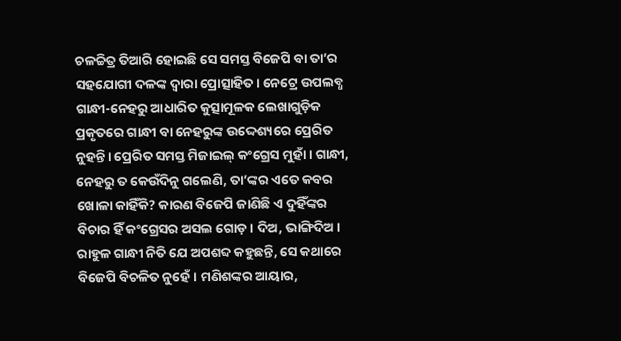ଚଳଚ୍ଚିତ୍ର ତିଆରି ହୋଇଛି ସେ ସମସ୍ତ ବିଜେପି ବା ତା’ର ସହଯୋଗୀ ଦଳଙ୍କ ଦ୍ବାରା ପ୍ରୋତ୍ସାହିତ। ନେଟ୍ରେ ଉପଲବ୍ଧ ଗାନ୍ଧୀ-ନେହରୁ ଆଧାରିତ କୁତ୍ସାମୂଳକ ଲେଖାଗୁଡ଼ିକ ପ୍ରକୃତରେ ଗାନ୍ଧୀ ବା ନେହରୁଙ୍କ ଉଦ୍ଦେଶ୍ୟରେ ପ୍ରେରିତ ନୁହନ୍ତି। ପ୍ରେରିତ ସମସ୍ତ ମିଜାଇଲ୍ କଂଗ୍ରେସ ମୁହାଁ। ଗାନ୍ଧୀ, ନେହରୁ ତ କେଉଁଦିନୁ ଗଲେଣି, ତା’ଙ୍କର ଏତେ କବର ଖୋଳା କାହିଁକି? କାରଣ ବିଜେପି ଜାଣିଛି ଏ ଦୁହିଁଙ୍କର ବିଚାର ହିଁ କଂଗ୍ରେସର ଅସଲ ଗୋଡ଼। ଦିଅ, ଭାଙ୍ଗିଦିଅ।
ରାହୁଳ ଗାନ୍ଧୀ ନିତି ଯେ ଅପଶବ୍ଦ କହୁଛନ୍ତି, ସେ କଥାରେ ବିଜେପି ବିଚଳିତ ନୁହେଁ। ମଣିଶଙ୍କର ଆୟାର,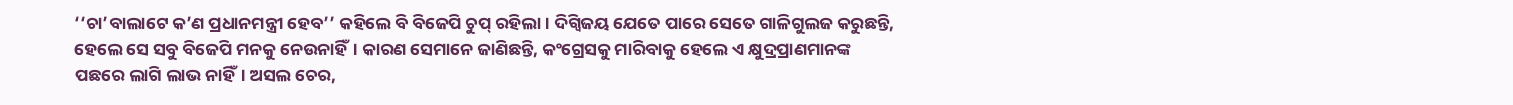‘‘ଚା’ବାଲାଟେ କ’ଣ ପ୍ରଧାନମନ୍ତ୍ରୀ ହେବ’’ କହିଲେ ବି ବିଜେପି ଚୁପ୍ ରହିଲା। ଦିଗ୍ବିଜୟ ଯେତେ ପାରେ ସେତେ ଗାଳିଗୁଲଜ କରୁଛନ୍ତି, ହେଲେ ସେ ସବୁ ବିଜେପି ମନକୁ ନେଉନାହିଁ। କାରଣ ସେମାନେ ଜାଣିଛନ୍ତି, କଂଗ୍ରେସକୁ ମାରିବାକୁ ହେଲେ ଏ କ୍ଷୁଦ୍ରପ୍ରାଣମାନଙ୍କ ପଛରେ ଲାଗି ଲାଭ ନାହିଁ। ଅସଲ ଚେର,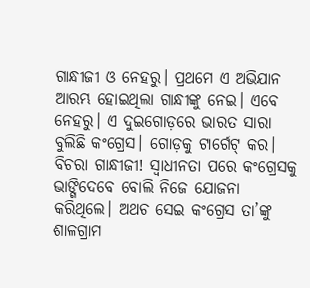ଗାନ୍ଧୀଜୀ ଓ ନେହରୁ। ପ୍ରଥମେ ଏ ଅଭିଯାନ ଆରମ୍ଭ ହୋଇଥିଲା ଗାନ୍ଧୀଙ୍କୁ ନେଇ। ଏବେ ନେହରୁ। ଏ ଦୁଇଗୋଡ଼ରେ ଭାରତ ସାରା ବୁଲିଛି କଂଗ୍ରେସ। ଗୋଡ଼କୁ ଟାର୍ଗେଟ୍ କର।
ବିଚରା ଗାନ୍ଧୀଜୀ! ସ୍ବାଧୀନତା ପରେ କଂଗ୍ରେସକୁ ଭାଙ୍ଗିଦେବେ ବୋଲି ନିଜେ ଯୋଜନା କରିଥିଲେ। ଅଥଚ ସେଇ କଂଗ୍ରେସ ତା’ଙ୍କୁ ଶାଳଗ୍ରାମ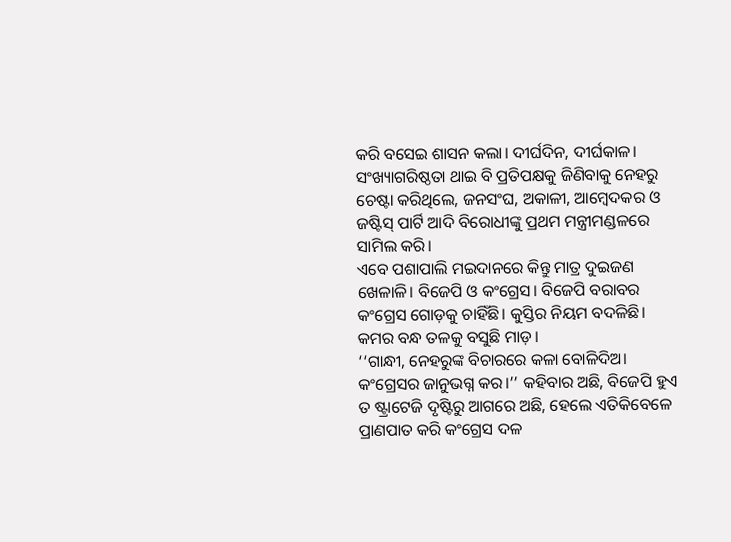କରି ବସେଇ ଶାସନ କଲା। ଦୀର୍ଘଦିନ, ଦୀର୍ଘକାଳ। ସଂଖ୍ୟାଗରିଷ୍ଠତା ଥାଇ ବି ପ୍ରତିପକ୍ଷକୁ ଜିଣିବାକୁ ନେହରୁ ଚେଷ୍ଟା କରିଥିଲେ, ଜନସଂଘ, ଅକାଳୀ, ଆମ୍ବେଦକର ଓ ଜଷ୍ଟିସ୍ ପାର୍ଟି ଆଦି ବିରୋଧୀଙ୍କୁ ପ୍ରଥମ ମନ୍ତ୍ରୀମଣ୍ଡଳରେ ସାମିଲ କରି।
ଏବେ ପଶାପାଲି ମଇଦାନରେ କିନ୍ତୁ ମାତ୍ର ଦୁଇଜଣ ଖେଳାଳି। ବିଜେପି ଓ କଂଗ୍ରେସ। ବିଜେପି ବରାବର କଂଗ୍ରେସ ଗୋଡ଼କୁ ଚାହିଁଛି। କୁସ୍ତିର ନିୟମ ବଦଳିଛି। କମର ବନ୍ଧ ତଳକୁ ବସୁଛି ମାଡ଼।
‘‘ଗାନ୍ଧୀ, ନେହରୁଙ୍କ ବିଚାରରେ କଳା ବୋଳିଦିଅ। କଂଗ୍ରେସର ଜାନୁଭଗ୍ନ କର।’’ କହିବାର ଅଛି, ବିଜେପି ହୁଏ ତ ଷ୍ଟ୍ରାଟେଜି ଦୃଷ୍ଟିରୁ ଆଗରେ ଅଛି, ହେଲେ ଏତିକିବେଳେ ପ୍ରାଣପାତ କରି କଂଗ୍ରେସ ଦଳ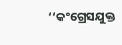‘‘କଂଗ୍ରେସଯୁକ୍ତ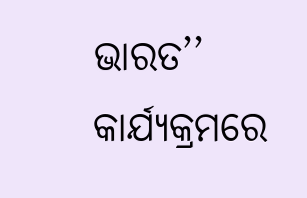ଭାରତ’’ କାର୍ଯ୍ୟକ୍ରମରେ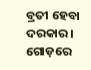ବ୍ରତୀ ହେବା ଦରକାର। ଗୋଡ଼ରେ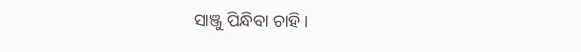ସାଞ୍ଜୁ ପିନ୍ଧିବା ଚାହି।